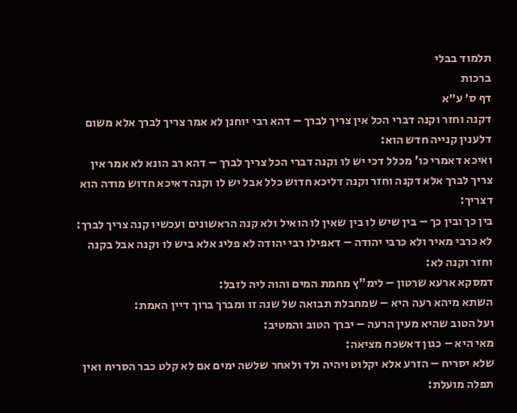תלמוד בבלי
ברכות
דף ס׳ ע״א
דקנה וחזר וקנה דברי הכל אין צריך לברך – דהא רבי יוחנן לא אמר צריך לברך אלא משום דלענין קנייה חדש הוא:
ואיכא דאמרי כו' מכלל דכי יש לו וקנה דברי הכל צריך לברך – דהא רב הונא לא אמר אין צריך לברך אלא דקנה וחזר וקנה דליכא חדוש כלל אבל יש לו וקנה דאיכא חדוש מודה הוא דצריך:
בין כך ובין כך – בין שיש לו בין שאין לו הואיל ולא קנה הראשונים ועכשיו קנה צריך לברך:
לא כרבי מאיר ולא כרבי יהודה – דאפילו רבי יהודה לא פליג אלא ביש לו וקנה אבל בקנה וחזר וקנה לא:
דמסקא ארעא שרטון – לימ"ץ מחמת המים והוה ליה לזבל:
השתא מיהא רעה היא – שמחבלת תבואה של שנה זו ומברך ברוך דיין האמת:
ועל הטוב שהיא מעין הרעה – יברך הטוב והמטיב:
מאי היא – כגון דאשכח מציאה:
שלא יסריח – הזרע אלא יקלוט ויהיה ולד ולאחר שלשה ימים אם לא קלט כבר הסריח ואין תפלה מועלת: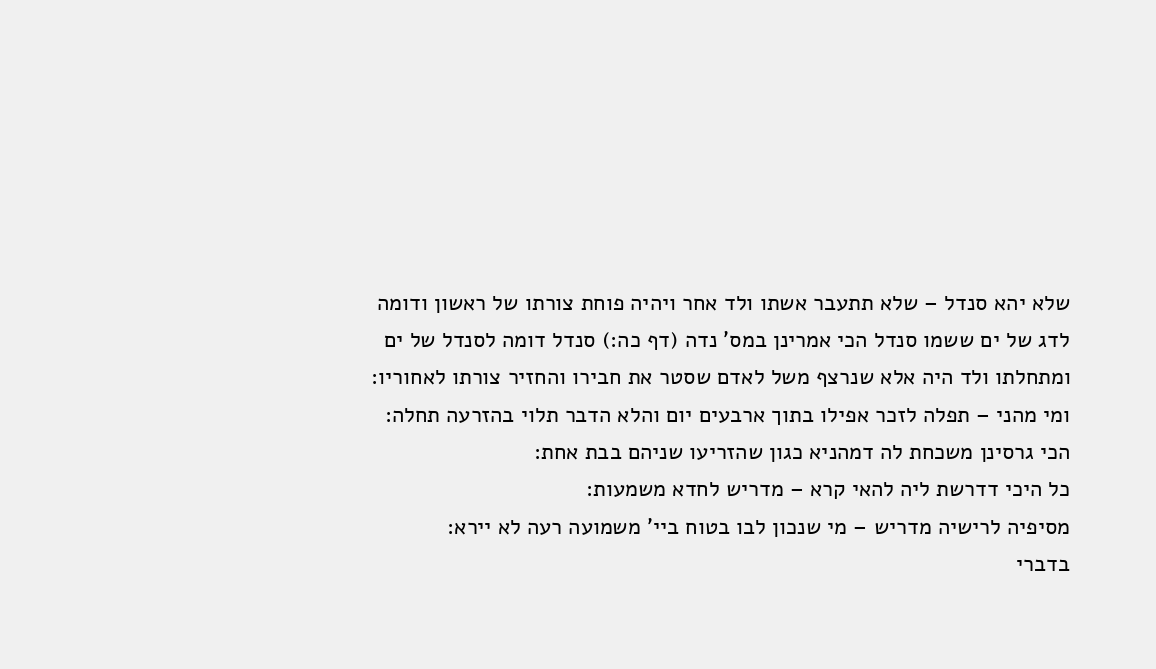שלא יהא סנדל – שלא תתעבר אשתו ולד אחר ויהיה פוחת צורתו של ראשון ודומה לדג של ים ששמו סנדל הכי אמרינן במס' נדה (דף כה:) סנדל דומה לסנדל של ים ומתחלתו ולד היה אלא שנרצף משל לאדם שסטר את חבירו והחזיר צורתו לאחוריו:
ומי מהני – תפלה לזכר אפילו בתוך ארבעים יום והלא הדבר תלוי בהזרעה תחלה:
הכי גרסינן משכחת לה דמהניא כגון שהזריעו שניהם בבת אחת:
כל היכי דדרשת ליה להאי קרא – מדריש לחדא משמעות:
מסיפיה לרישיה מדריש – מי שנכון לבו בטוח ביי' משמועה רעה לא יירא:
בדברי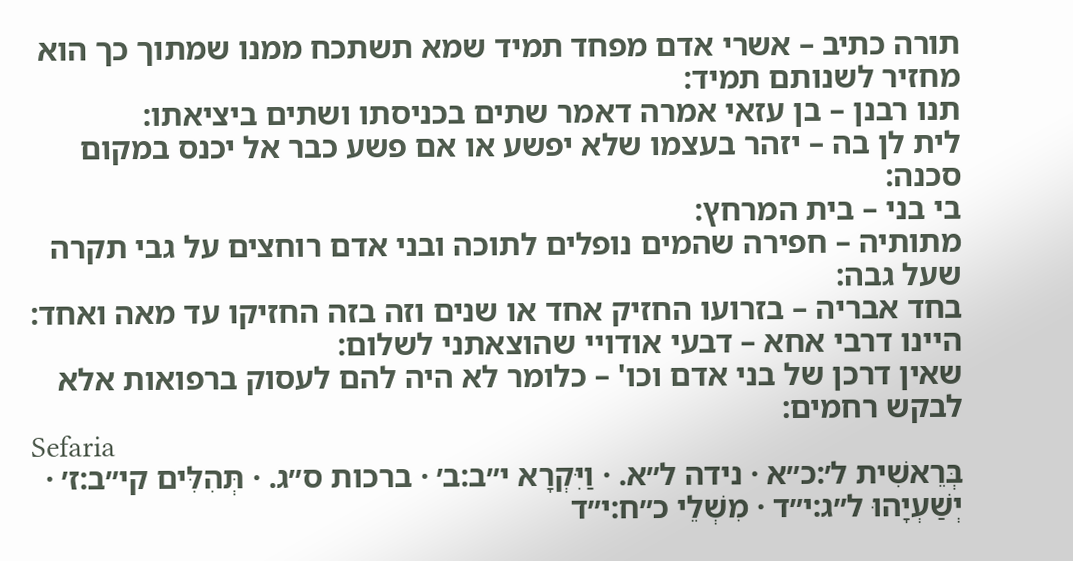תורה כתיב – אשרי אדם מפחד תמיד שמא תשתכח ממנו שמתוך כך הוא מחזיר לשנותם תמיד:
תנו רבנן – בן עזאי אמרה דאמר שתים בכניסתו ושתים ביציאתו:
לית לן בה – יזהר בעצמו שלא יפשע או אם פשע כבר אל יכנס במקום סכנה:
בי בני – בית המרחץ:
מתותיה – חפירה שהמים נופלים לתוכה ובני אדם רוחצים על גבי תקרה שעל גבה:
בחד אבריה – בזרועו החזיק אחד או שנים וזה בזה החזיקו עד מאה ואחד:
היינו דרבי אחא – דבעי אודויי שהוצאתני לשלום:
שאין דרכן של בני אדם וכו' – כלומר לא היה להם לעסוק ברפואות אלא לבקש רחמים:
Sefaria
בְּרֵאשִׁית ל׳:כ״א · נידה ל״א. · וַיִּקְרָא י״ב:ב׳ · ברכות ס״ג. · תְּהִלִּים קי״ב:ז׳ · יְשַׁעְיָהוּ ל״ג:י״ד · מִשְׁלֵי כ״ח:י״ד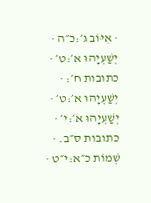· אִיּוֹב ג׳:כ״ה · יְשַׁעְיָהוּ א׳:ט׳ · כתובות ח׳: · יְשַׁעְיָהוּ א׳:ט׳ · יְשַׁעְיָהוּ א׳:י׳ · כתובות ס״ב. · שְׁמוֹת כ״א:י״ט ·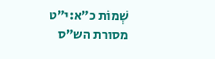שְׁמוֹת כ״א:י״ט
מסורת הש״ס